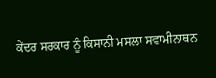ਕੇਂਦਰ ਸਰਕਾਰ ਨੂੰ ਕਿਸਾਨੀ ਮਸਲਾ ਸਵਾਮੀਨਾਥਨ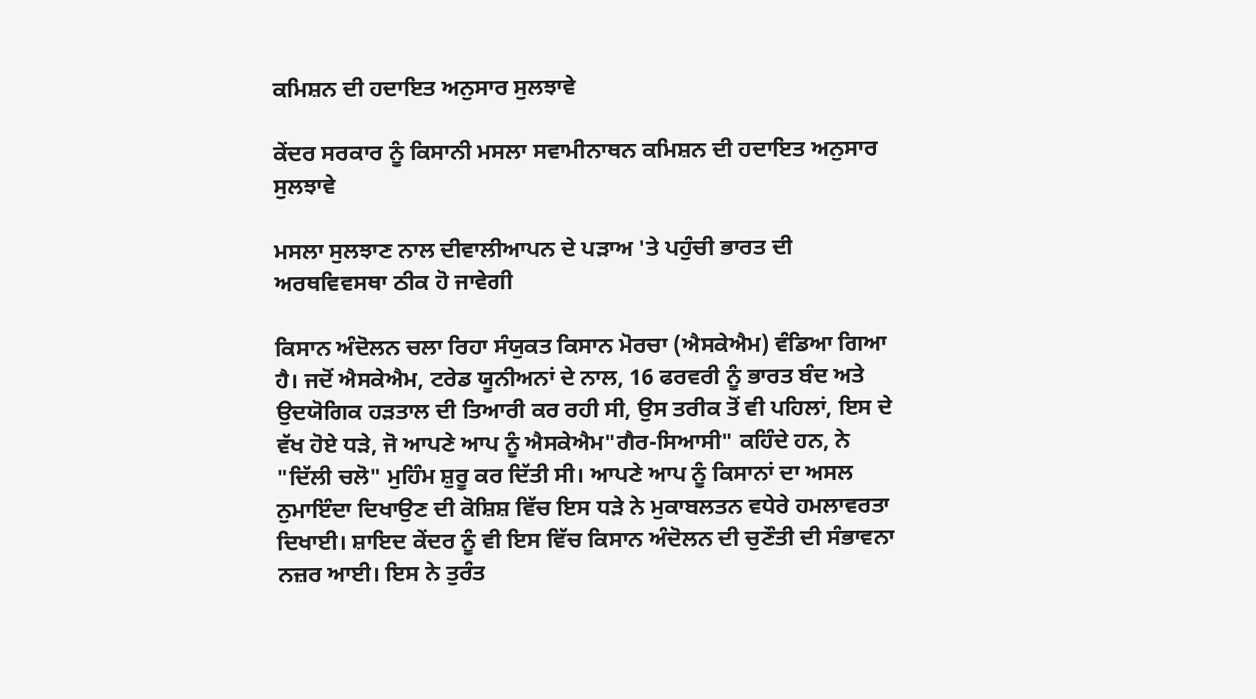ਕਮਿਸ਼ਨ ਦੀ ਹਦਾਇਤ ਅਨੁਸਾਰ ਸੁਲਝਾਵੇ

ਕੇਂਦਰ ਸਰਕਾਰ ਨੂੰ ਕਿਸਾਨੀ ਮਸਲਾ ਸਵਾਮੀਨਾਥਨ ਕਮਿਸ਼ਨ ਦੀ ਹਦਾਇਤ ਅਨੁਸਾਰ ਸੁਲਝਾਵੇ

ਮਸਲਾ ਸੁਲਝਾਣ ਨਾਲ ਦੀਵਾਲੀਆਪਨ ਦੇ ਪੜਾਅ 'ਤੇ ਪਹੁੰਚੀ ਭਾਰਤ ਦੀ ਅਰਥਵਿਵਸਥਾ ਠੀਕ ਹੋ ਜਾਵੇਗੀ

ਕਿਸਾਨ ਅੰਦੋਲਨ ਚਲਾ ਰਿਹਾ ਸੰਯੁਕਤ ਕਿਸਾਨ ਮੋਰਚਾ (ਐਸਕੇਐਮ) ਵੰਡਿਆ ਗਿਆ ਹੈ। ਜਦੋਂ ਐਸਕੇਐਮ, ਟਰੇਡ ਯੂਨੀਅਨਾਂ ਦੇ ਨਾਲ, 16 ਫਰਵਰੀ ਨੂੰ ਭਾਰਤ ਬੰਦ ਅਤੇ ਉਦਯੋਗਿਕ ਹੜਤਾਲ ਦੀ ਤਿਆਰੀ ਕਰ ਰਹੀ ਸੀ, ਉਸ ਤਰੀਕ ਤੋਂ ਵੀ ਪਹਿਲਾਂ, ਇਸ ਦੇ ਵੱਖ ਹੋਏ ਧੜੇ, ਜੋ ਆਪਣੇ ਆਪ ਨੂੰ ਐਸਕੇਐਮ"ਗੈਰ-ਸਿਆਸੀ" ਕਹਿੰਦੇ ਹਨ, ਨੇ "ਦਿੱਲੀ ਚਲੋ" ਮੁਹਿੰਮ ਸ਼ੁਰੂ ਕਰ ਦਿੱਤੀ ਸੀ। ਆਪਣੇ ਆਪ ਨੂੰ ਕਿਸਾਨਾਂ ਦਾ ਅਸਲ ਨੁਮਾਇੰਦਾ ਦਿਖਾਉਣ ਦੀ ਕੋਸ਼ਿਸ਼ ਵਿੱਚ ਇਸ ਧੜੇ ਨੇ ਮੁਕਾਬਲਤਨ ਵਧੇਰੇ ਹਮਲਾਵਰਤਾ ਦਿਖਾਈ। ਸ਼ਾਇਦ ਕੇਂਦਰ ਨੂੰ ਵੀ ਇਸ ਵਿੱਚ ਕਿਸਾਨ ਅੰਦੋਲਨ ਦੀ ਚੁਣੌਤੀ ਦੀ ਸੰਭਾਵਨਾ ਨਜ਼ਰ ਆਈ। ਇਸ ਨੇ ਤੁਰੰਤ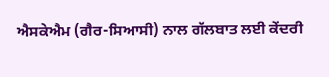ਐਸਕੇਐਮ (ਗੈਰ-ਸਿਆਸੀ) ਨਾਲ ਗੱਲਬਾਤ ਲਈ ਕੇਂਦਰੀ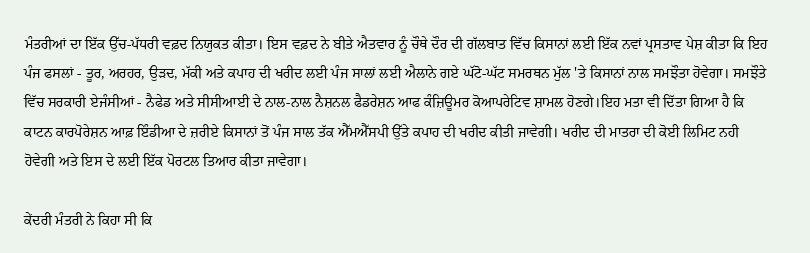ਮੰਤਰੀਆਂ ਦਾ ਇੱਕ ਉੱਚ-ਪੱਧਰੀ ਵਫ਼ਦ ਨਿਯੁਕਤ ਕੀਤਾ। ਇਸ ਵਫ਼ਦ ਨੇ ਬੀਤੇ ਐਤਵਾਰ ਨੂੰ ਚੌਥੇ ਦੌਰ ਦੀ ਗੱਲਬਾਤ ਵਿੱਚ ਕਿਸਾਨਾਂ ਲਈ ਇੱਕ ਨਵਾਂ ਪ੍ਰਸਤਾਵ ਪੇਸ਼ ਕੀਤਾ ਕਿ ਇਹ ਪੰਜ ਫਸਲਾਂ - ਤੂਰ, ਅਰਹਰ, ਉੜਦ, ਮੱਕੀ ਅਤੇ ਕਪਾਹ ਦੀ ਖਰੀਦ ਲਈ ਪੰਜ ਸਾਲਾਂ ਲਈ ਐਲਾਨੇ ਗਏ ਘੱਟੋ-ਘੱਟ ਸਮਰਥਨ ਮੁੱਲ 'ਤੇ ਕਿਸਾਨਾਂ ਨਾਲ ਸਮਝੌਤਾ ਹੋਵੇਗਾ। ਸਮਝੌਤੇ ਵਿੱਚ ਸਰਕਾਰੀ ਏਜੰਸੀਆਂ - ਨੈਫੇਡ ਅਤੇ ਸੀਸੀਆਈ ਦੇ ਨਾਲ-ਨਾਲ ਨੈਸ਼ਨਲ ਫੈਡਰੇਸ਼ਨ ਆਫ ਕੰਜ਼ਿਊਮਰ ਕੋਆਪਰੇਟਿਵ ਸ਼ਾਮਲ ਹੋਣਗੇ।ਇਹ ਮਤਾ ਵੀ ਦਿੱਤਾ ਗਿਆ ਹੈ ਕਿ ਕਾਟਨ ਕਾਰਪੋਰੇਸ਼ਨ ਆਫ਼ ਇੰਡੀਆ ਦੇ ਜ਼ਰੀਏ ਕਿਸਾਨਾਂ ਤੋਂ ਪੰਜ ਸਾਲ ਤੱਕ ਐੱਮਐੱਸਪੀ ਉੱਤੇ ਕਪਾਹ ਦੀ ਖਰੀਦ ਕੀਤੀ ਜਾਵੇਗੀ। ਖਰੀਦ ਦੀ ਮਾਤਰਾ ਦੀ ਕੋਈ ਲਿਮਿਟ ਨਹੀ ਹੋਵੇਗੀ ਅਤੇ ਇਸ ਦੇ ਲਈ ਇੱਕ ਪੋਰਟਲ ਤਿਆਰ ਕੀਤਾ ਜਾਵੇਗਾ।

ਕੇਂਦਰੀ ਮੰਤਰੀ ਨੇ ਕਿਹਾ ਸੀ ਕਿ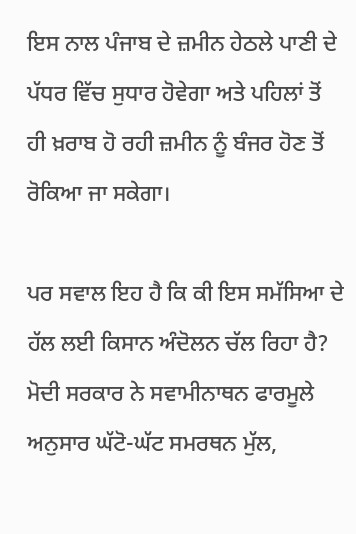ਇਸ ਨਾਲ ਪੰਜਾਬ ਦੇ ਜ਼ਮੀਨ ਹੇਠਲੇ ਪਾਣੀ ਦੇ ਪੱਧਰ ਵਿੱਚ ਸੁਧਾਰ ਹੋਵੇਗਾ ਅਤੇ ਪਹਿਲਾਂ ਤੋਂ ਹੀ ਖ਼ਰਾਬ ਹੋ ਰਹੀ ਜ਼ਮੀਨ ਨੂੰ ਬੰਜਰ ਹੋਣ ਤੋਂ ਰੋਕਿਆ ਜਾ ਸਕੇਗਾ।

ਪਰ ਸਵਾਲ ਇਹ ਹੈ ਕਿ ਕੀ ਇਸ ਸਮੱਸਿਆ ਦੇ ਹੱਲ ਲਈ ਕਿਸਾਨ ਅੰਦੋਲਨ ਚੱਲ ਰਿਹਾ ਹੈ? ਮੋਦੀ ਸਰਕਾਰ ਨੇ ਸਵਾਮੀਨਾਥਨ ਫਾਰਮੂਲੇ ਅਨੁਸਾਰ ਘੱਟੋ-ਘੱਟ ਸਮਰਥਨ ਮੁੱਲ,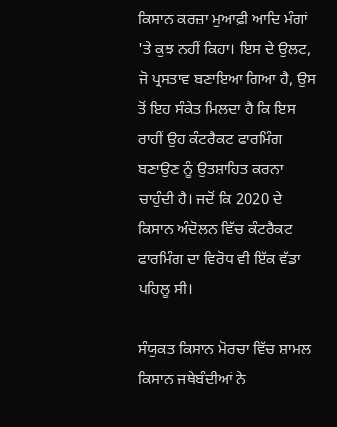ਕਿਸਾਨ ਕਰਜ਼ਾ ਮੁਆਫ਼ੀ ਆਦਿ ਮੰਗਾਂ 'ਤੇ ਕੁਝ ਨਹੀਂ ਕਿਹਾ। ਇਸ ਦੇ ਉਲਟ, ਜੋ ਪ੍ਰਸਤਾਵ ਬਣਾਇਆ ਗਿਆ ਹੈ, ਉਸ ਤੋਂ ਇਹ ਸੰਕੇਤ ਮਿਲਦਾ ਹੈ ਕਿ ਇਸ ਰਾਹੀਂ ਉਹ ਕੰਟਰੈਕਟ ਫਾਰਮਿੰਗ ਬਣਾਉਣ ਨੂੰ ਉਤਸ਼ਾਹਿਤ ਕਰਨਾ ਚਾਹੁੰਦੀ ਹੈ। ਜਦੋਂ ਕਿ 2020 ਦੇ ਕਿਸਾਨ ਅੰਦੋਲਨ ਵਿੱਚ ਕੰਟਰੈਕਟ ਫਾਰਮਿੰਗ ਦਾ ਵਿਰੋਧ ਵੀ ਇੱਕ ਵੱਡਾ ਪਹਿਲੂ ਸੀ।

ਸੰਯੁਕਤ ਕਿਸਾਨ ਮੋਰਚਾ ਵਿੱਚ ਸ਼ਾਮਲ ਕਿਸਾਨ ਜਥੇਬੰਦੀਆਂ ਨੇ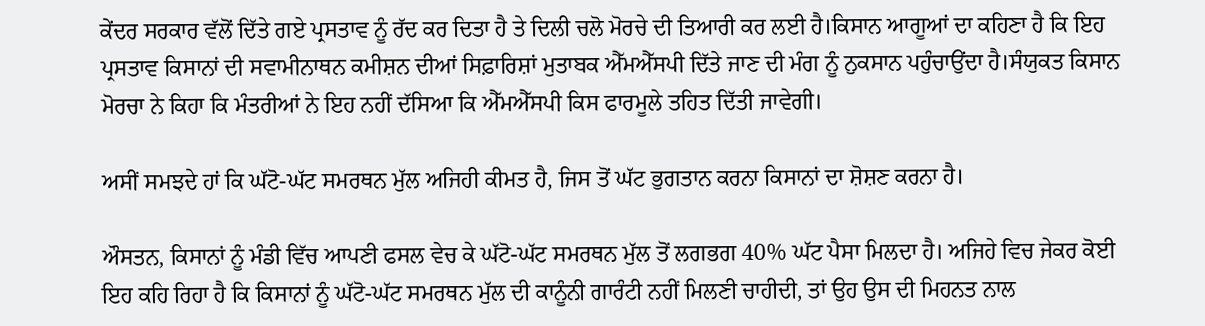ਕੇਂਦਰ ਸਰਕਾਰ ਵੱਲੋਂ ਦਿੱਤੇ ਗਏ ਪ੍ਰਸਤਾਵ ਨੂੰ ਰੱਦ ਕਰ ਦਿਤਾ ਹੈ ਤੇ ਦਿਲੀ ਚਲੋ ਮੋਰਚੇ ਦੀ ਤਿਆਰੀ ਕਰ ਲਈ ਹੈ।ਕਿਸਾਨ ਆਗੂਆਂ ਦਾ ਕਹਿਣਾ ਹੈ ਕਿ ਇਹ ਪ੍ਰਸਤਾਵ ਕਿਸਾਨਾਂ ਦੀ ਸਵਾਮੀਨਾਥਨ ਕਮੀਸ਼ਨ ਦੀਆਂ ਸਿਫ਼ਾਰਿਸ਼ਾਂ ਮੁਤਾਬਕ ਐੱਮਐੱਸਪੀ ਦਿੱਤੇ ਜਾਣ ਦੀ ਮੰਗ ਨੂੰ ਨੁਕਸਾਨ ਪਹੁੰਚਾਉਂਦਾ ਹੈ।ਸੰਯੁਕਤ ਕਿਸਾਨ ਮੋਰਚਾ ਨੇ ਕਿਹਾ ਕਿ ਮੰਤਰੀਆਂ ਨੇ ਇਹ ਨਹੀਂ ਦੱਸਿਆ ਕਿ ਐੱਮਐੱਸਪੀ ਕਿਸ ਫਾਰਮੂਲੇ ਤਹਿਤ ਦਿੱਤੀ ਜਾਵੇਗੀ।

ਅਸੀਂ ਸਮਝਦੇ ਹਾਂ ਕਿ ਘੱਟੋ-ਘੱਟ ਸਮਰਥਨ ਮੁੱਲ ਅਜਿਹੀ ਕੀਮਤ ਹੈ, ਜਿਸ ਤੋਂ ਘੱਟ ਭੁਗਤਾਨ ਕਰਨਾ ਕਿਸਾਨਾਂ ਦਾ ਸ਼ੋਸ਼ਣ ਕਰਨਾ ਹੈ।

ਔਸਤਨ, ਕਿਸਾਨਾਂ ਨੂੰ ਮੰਡੀ ਵਿੱਚ ਆਪਣੀ ਫਸਲ ਵੇਚ ਕੇ ਘੱਟੋ-ਘੱਟ ਸਮਰਥਨ ਮੁੱਲ ਤੋਂ ਲਗਭਗ 40% ਘੱਟ ਪੈਸਾ ਮਿਲਦਾ ਹੈ। ਅਜਿਹੇ ਵਿਚ ਜੇਕਰ ਕੋਈ ਇਹ ਕਹਿ ਰਿਹਾ ਹੈ ਕਿ ਕਿਸਾਨਾਂ ਨੂੰ ਘੱਟੋ-ਘੱਟ ਸਮਰਥਨ ਮੁੱਲ ਦੀ ਕਾਨੂੰਨੀ ਗਾਰੰਟੀ ਨਹੀਂ ਮਿਲਣੀ ਚਾਹੀਦੀ, ਤਾਂ ਉਹ ਉਸ ਦੀ ਮਿਹਨਤ ਨਾਲ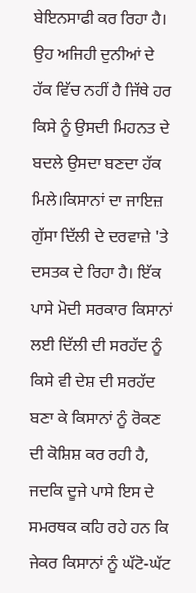ਬੇਇਨਸਾਫੀ ਕਰ ਰਿਹਾ ਹੈ। ਉਹ ਅਜਿਹੀ ਦੁਨੀਆਂ ਦੇ ਹੱਕ ਵਿੱਚ ਨਹੀਂ ਹੈ ਜਿੱਥੇ ਹਰ ਕਿਸੇ ਨੂੰ ਉਸਦੀ ਮਿਹਨਤ ਦੇ ਬਦਲੇ ਉਸਦਾ ਬਣਦਾ ਹੱਕ ਮਿਲੇ।ਕਿਸਾਨਾਂ ਦਾ ਜਾਇਜ਼ ਗੁੱਸਾ ਦਿੱਲੀ ਦੇ ਦਰਵਾਜ਼ੇ 'ਤੇ ਦਸਤਕ ਦੇ ਰਿਹਾ ਹੈ। ਇੱਕ ਪਾਸੇ ਮੋਦੀ ਸਰਕਾਰ ਕਿਸਾਨਾਂ ਲਈ ਦਿੱਲੀ ਦੀ ਸਰਹੱਦ ਨੂੰ ਕਿਸੇ ਵੀ ਦੇਸ਼ ਦੀ ਸਰਹੱਦ ਬਣਾ ਕੇ ਕਿਸਾਨਾਂ ਨੂੰ ਰੋਕਣ ਦੀ ਕੋਸ਼ਿਸ਼ ਕਰ ਰਹੀ ਹੈ, ਜਦਕਿ ਦੂਜੇ ਪਾਸੇ ਇਸ ਦੇ ਸਮਰਥਕ ਕਹਿ ਰਹੇ ਹਨ ਕਿ ਜੇਕਰ ਕਿਸਾਨਾਂ ਨੂੰ ਘੱਟੋ-ਘੱਟ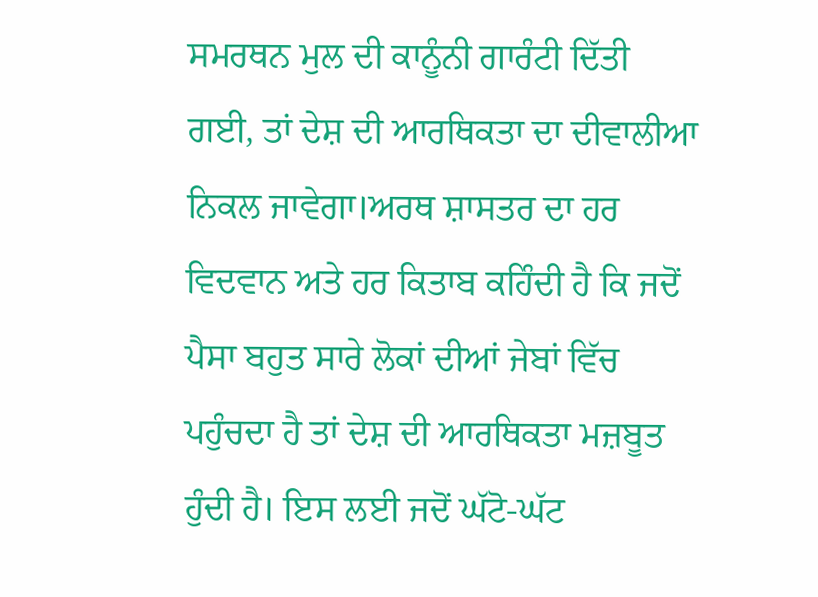ਸਮਰਥਨ ਮੁਲ ਦੀ ਕਾਨੂੰਨੀ ਗਾਰੰਟੀ ਦਿੱਤੀ ਗਈ, ਤਾਂ ਦੇਸ਼ ਦੀ ਆਰਥਿਕਤਾ ਦਾ ਦੀਵਾਲੀਆ ਨਿਕਲ ਜਾਵੇਗਾ।ਅਰਥ ਸ਼ਾਸਤਰ ਦਾ ਹਰ ਵਿਦਵਾਨ ਅਤੇ ਹਰ ਕਿਤਾਬ ਕਹਿੰਦੀ ਹੈ ਕਿ ਜਦੋਂ ਪੈਸਾ ਬਹੁਤ ਸਾਰੇ ਲੋਕਾਂ ਦੀਆਂ ਜੇਬਾਂ ਵਿੱਚ ਪਹੁੰਚਦਾ ਹੈ ਤਾਂ ਦੇਸ਼ ਦੀ ਆਰਥਿਕਤਾ ਮਜ਼ਬੂਤ ਹੁੰਦੀ ਹੈ। ਇਸ ਲਈ ਜਦੋਂ ਘੱਟੋ-ਘੱਟ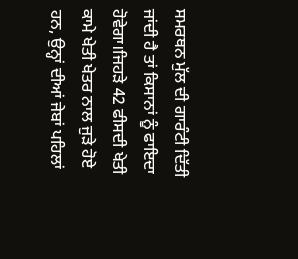ਸਮਰਥਨ ਮੁੱਲ ਦੀ ਗਾਰੰਟੀ ਦਿੱਤੀ ਜਾਂਦੀ ਹੈ ਤਾਂ ਕਿਸਾਨਾਂ ਨੂੰ ਫਾਇਦਾ ਹੋਵੇਗਾ।ਜਿਹੜੇ 42 ਫੀਸਦੀ ਖੇਤੀ ਕਾਮੇ ਖੇਤੀ ਖੇਤਰ ਨਾਲ ਜੁੜੇ ਹੋਏ ਹਨ, ਉਨ੍ਹਾਂ ਦੀਆਂ ਜੇਬਾਂ ਪਹਿਲਾਂ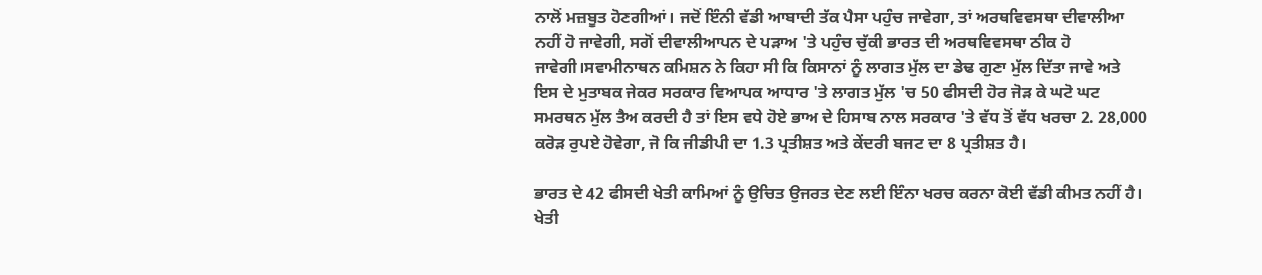ਨਾਲੋਂ ਮਜ਼ਬੂਤ ਹੋਣਗੀਆਂ। ਜਦੋਂ ਇੰਨੀ ਵੱਡੀ ਆਬਾਦੀ ਤੱਕ ਪੈਸਾ ਪਹੁੰਚ ਜਾਵੇਗਾ, ਤਾਂ ਅਰਥਵਿਵਸਥਾ ਦੀਵਾਲੀਆ ਨਹੀਂ ਹੋ ਜਾਵੇਗੀ, ਸਗੋਂ ਦੀਵਾਲੀਆਪਨ ਦੇ ਪੜਾਅ 'ਤੇ ਪਹੁੰਚ ਚੁੱਕੀ ਭਾਰਤ ਦੀ ਅਰਥਵਿਵਸਥਾ ਠੀਕ ਹੋ ਜਾਵੇਗੀ।ਸਵਾਮੀਨਾਥਨ ਕਮਿਸ਼ਨ ਨੇ ਕਿਹਾ ਸੀ ਕਿ ਕਿਸਾਨਾਂ ਨੂੰ ਲਾਗਤ ਮੁੱਲ ਦਾ ਡੇਢ ਗੁਣਾ ਮੁੱਲ ਦਿੱਤਾ ਜਾਵੇ ਅਤੇ ਇਸ ਦੇ ਮੁਤਾਬਕ ਜੇਕਰ ਸਰਕਾਰ ਵਿਆਪਕ ਆਧਾਰ 'ਤੇ ਲਾਗਤ ਮੁੱਲ 'ਚ 50 ਫੀਸਦੀ ਹੋਰ ਜੋੜ ਕੇ ਘਟੋ ਘਟ ਸਮਰਥਨ ਮੁੱਲ ਤੈਅ ਕਰਦੀ ਹੈ ਤਾਂ ਇਸ ਵਧੇ ਹੋਏ ਭਾਅ ਦੇ ਹਿਸਾਬ ਨਾਲ ਸਰਕਾਰ 'ਤੇ ਵੱਧ ਤੋਂ ਵੱਧ ਖਰਚਾ 2. 28,000 ਕਰੋੜ ਰੁਪਏ ਹੋਵੇਗਾ, ਜੋ ਕਿ ਜੀਡੀਪੀ ਦਾ 1.3 ਪ੍ਰਤੀਸ਼ਤ ਅਤੇ ਕੇਂਦਰੀ ਬਜਟ ਦਾ 8 ਪ੍ਰਤੀਸ਼ਤ ਹੈ।

ਭਾਰਤ ਦੇ 42 ਫੀਸਦੀ ਖੇਤੀ ਕਾਮਿਆਂ ਨੂੰ ਉਚਿਤ ਉਜਰਤ ਦੇਣ ਲਈ ਇੰਨਾ ਖਰਚ ਕਰਨਾ ਕੋਈ ਵੱਡੀ ਕੀਮਤ ਨਹੀਂ ਹੈ। ਖੇਤੀ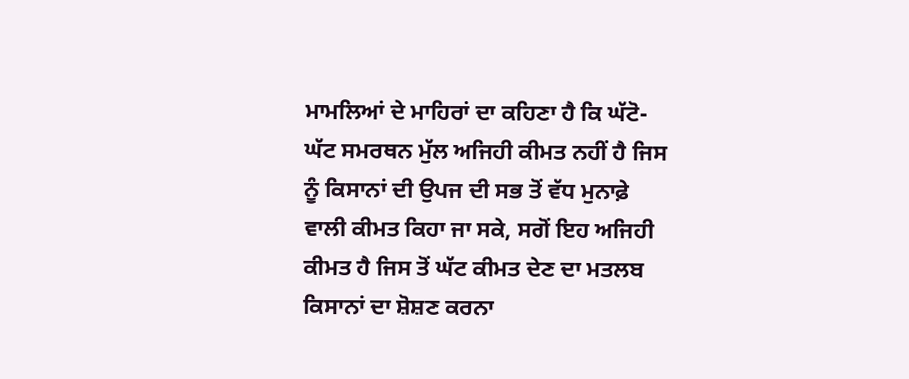ਮਾਮਲਿਆਂ ਦੇ ਮਾਹਿਰਾਂ ਦਾ ਕਹਿਣਾ ਹੈ ਕਿ ਘੱਟੋ-ਘੱਟ ਸਮਰਥਨ ਮੁੱਲ ਅਜਿਹੀ ਕੀਮਤ ਨਹੀਂ ਹੈ ਜਿਸ ਨੂੰ ਕਿਸਾਨਾਂ ਦੀ ਉਪਜ ਦੀ ਸਭ ਤੋਂ ਵੱਧ ਮੁਨਾਫ਼ੇ ਵਾਲੀ ਕੀਮਤ ਕਿਹਾ ਜਾ ਸਕੇ, ਸਗੋਂ ਇਹ ਅਜਿਹੀ ਕੀਮਤ ਹੈ ਜਿਸ ਤੋਂ ਘੱਟ ਕੀਮਤ ਦੇਣ ਦਾ ਮਤਲਬ ਕਿਸਾਨਾਂ ਦਾ ਸ਼ੋਸ਼ਣ ਕਰਨਾ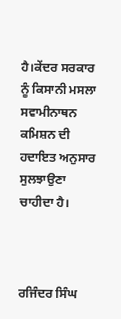ਹੈ।ਕੇਂਦਰ ਸਰਕਾਰ ਨੂੰ ਕਿਸਾਨੀ ਮਸਲਾ ਸਵਾਮੀਨਾਥਨ ਕਮਿਸ਼ਨ ਦੀ ਹਦਾਇਤ ਅਨੁਸਾਰ ਸੁਲਝਾਉਣਾ ਚਾਹੀਦਾ ਹੈ।



ਰਜਿੰਦਰ ਸਿੰਘ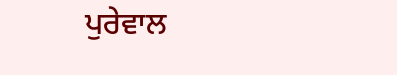ਪੁਰੇਵਾਲ